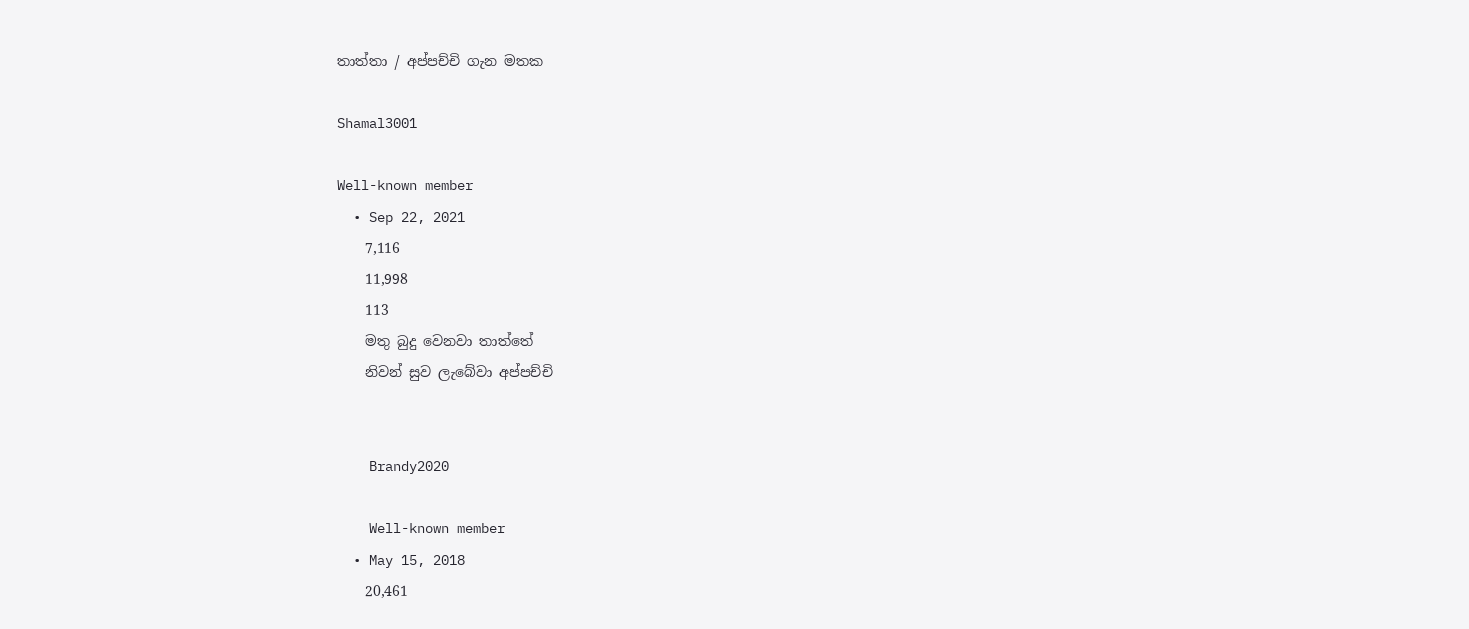තාත්තා / අප්පච්චි ගැන මතක

Shamal3001

Well-known member
  • Sep 22, 2021
    7,116
    11,998
    113
    මතු බුදු වෙනවා තාත්තේ
    නිවන් සුව ලැබේවා අප්පච්චි


    Brandy2020

    Well-known member
  • May 15, 2018
    20,461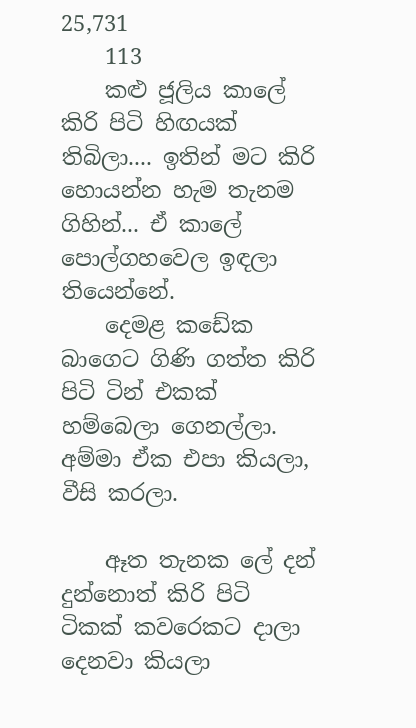25,731
    113
    කළු ජූලිය කාලේ කිරි පිටි හිඟයක් තිබිලා.... ඉතින් මට කිරි හොයන්න හැම තැනම ගිහින්... ඒ කාලේ පොල්ගහවෙල ඉඳලා තියෙන්නේ.
    දෙමළ කඩේක බාගෙට ගිණි ගත්ත කිරි පිටි ටින් එකක් හම්බෙලා ගෙනල්ලා. අම්මා ඒක එපා කියලා, වීසි කරලා.

    ඈත තැනක ලේ දන් දුන්නොත් කිරි පිටි ටිකක් කවරෙකට දාලා දෙනවා කියලා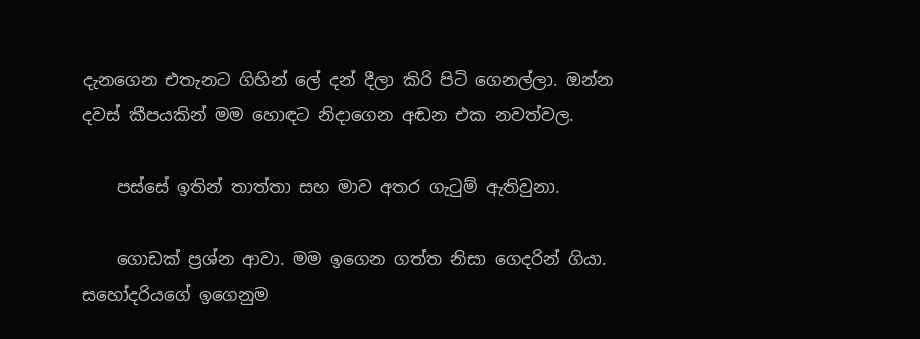දැනගෙන එතැනට ගිහින් ලේ දන් දීලා කිරි පිටි ගෙනල්ලා. ඔන්න දවස් කීපයකින් මම හොඳට නිදාගෙන අඬන එක නවත්වල.

    පස්සේ ඉතින් තාත්තා සහ මාව අතර ගැටුම් ඇතිවුනා.

    ගොඩක් ප්‍රශ්න ආවා. මම ඉගෙන ගත්ත නිසා ගෙදරින් ගියා. සහෝදරියගේ ඉගෙනුම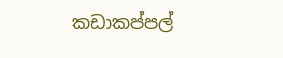කඩාකප්පල්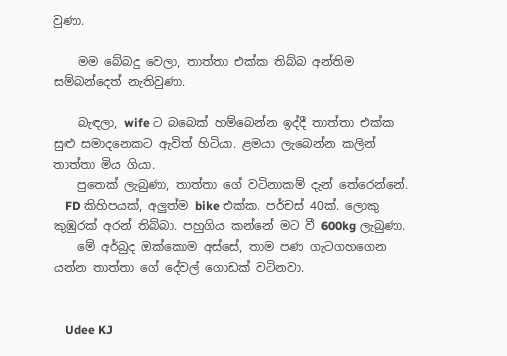වුණා.

    මම බේබදු වෙලා, තාත්තා එක්ක තිබ්බ අන්තිම සම්බන්දෙත් නැතිවුණා.

    බැඳලා, wife ට බබෙක් හම්බෙන්න ඉද්දී තාත්තා එක්ක සුළු සමාදනෙකට ඇවිත් හිටියා. ළමයා ලැබෙන්න කලින් තාත්තා මිය ගියා.
    පුතෙක් ලැබුණා, තාත්තා ගේ වටිනාකම් දැන් තේරෙන්නේ.
    FD කිහිපයක්, අලුත්ම bike එක්ක. පර්චස් 40ක්‌. ලොකු කුඹුරක් අරන් තිබ්බා. පහුගිය කන්නේ මට වී 600kg ලැබුණා.
    මේ අර්බුද ඔක්කොම අස්සේ, තාම පණ ගැටගහගෙන යන්න තාත්තා ගේ දේවල් ගොඩක් වටිනවා.


    Udee KJ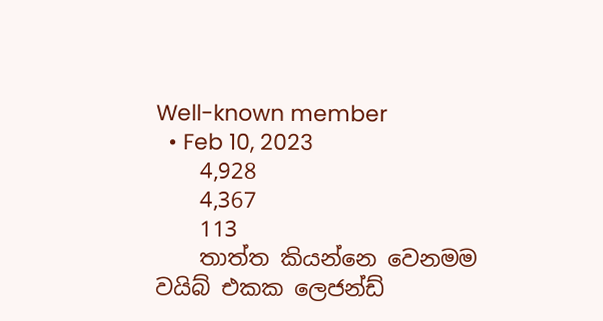Well-known member
  • Feb 10, 2023
    4,928
    4,367
    113
    තාත්ත කියන්නෙ වෙනමම වයිබ් එකක ලෙජන්ඩ්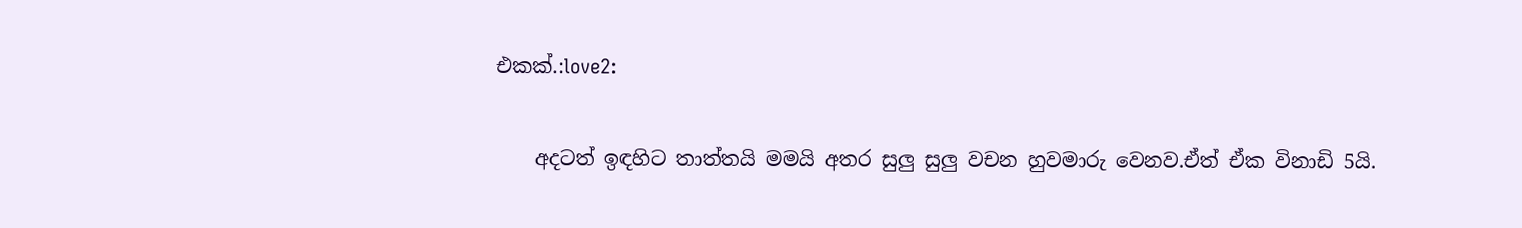එකක්.:love2:

    අදටත් ඉඳහිට තාත්තයි මමයි අතර සුලු සුලු වචන හුවමාරු වෙනව.ඒත් ඒක විනාඩි 5යි.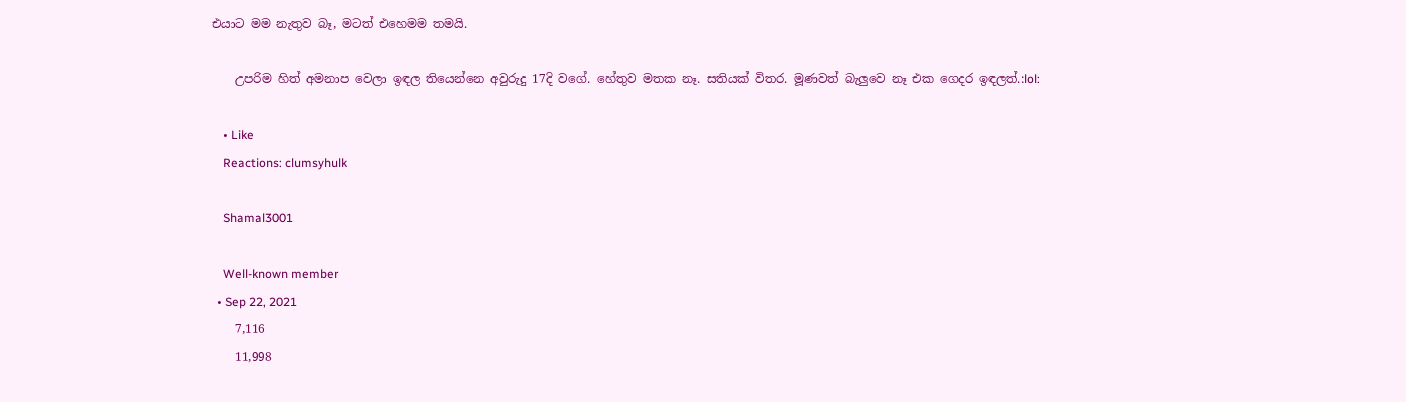එයාට මම නැතුව බෑ, මටත් එහෙමම තමයි.

    උපරිම හිත් අමනාප වෙලා ඉඳල තියෙන්නෙ අවුරුදු 17දි වගේ. හේතුව මතක නෑ. සතියක් විතර. මූණවත් බැලුවෙ නෑ එක ගෙදර ඉඳලත්.:lol:

    • Like
    Reactions: clumsyhulk

    Shamal3001

    Well-known member
  • Sep 22, 2021
    7,116
    11,998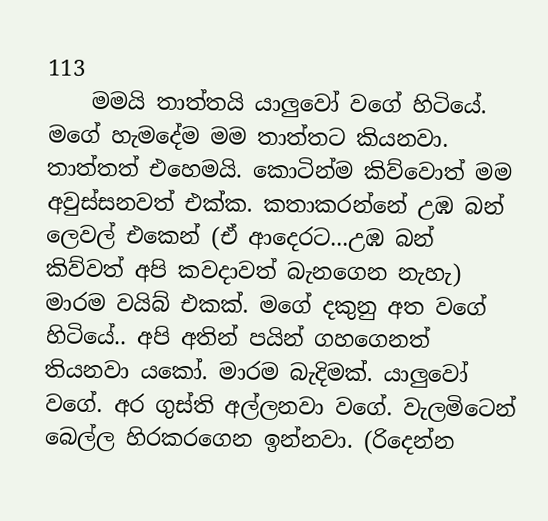113
    මමයි තාත්තයි යාලුවෝ වගේ හිටියේ. මගේ හැමදේම මම තාත්තට කියනවා. තාත්තත් එහෙමයි. කොටින්ම කිව්වොත් මම අවුස්සනවත් එක්ක. කතාකරන්නේ උඹ බන් ලෙවල් එකෙන් (ඒ ආදෙරට...උඹ බන් කිව්වත් අපි කවදාවත් බැනගෙන නැහැ) මාරම වයිබ් එකක්. මගේ දකුනු අත වගේ හිටියේ.. අපි අතින් පයින් ගහගෙනත් තියනවා යකෝ. මාරම බැදිමක්. යාලුවෝ වගේ. අර ගුස්ති අල්ලනවා වගේ. වැලමිටෙන් බෙල්ල හිරකරගෙන ඉන්නවා. (රිදෙන්න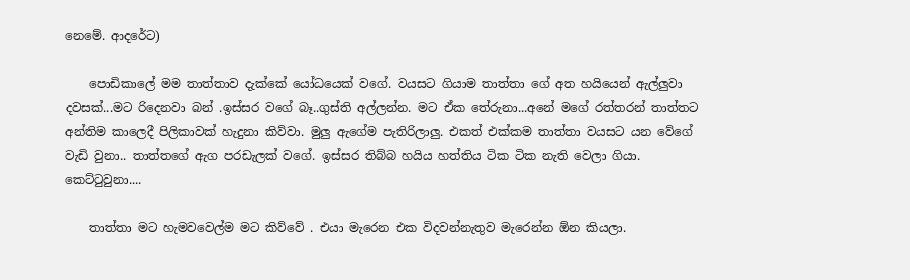නෙමේ. ආදරේට)

    පොඩිකාලේ මම තාත්තාව දැක්කේ යෝධයෙක් වගේ. වයසට ගියාම තාත්තා ගේ අත හයියෙන් ඇල්ලුවා දවසක්...මට රිදෙනවා බන් .ඉස්සර වගේ බෑ..ගුස්ති අල්ලන්න. මට ඒක තේරුනා...අනේ මගේ රත්තරන් තාත්තට අන්තිම කාලෙදී පිලිකාවක් හැදුනා කිව්වා. මුලු ඇගේම පැතිරිලාලු. එකත් එක්කම තාත්තා වයසට යන වේගේ වැඩි වුනා.. තාත්තගේ ඇග පරඩැලක් වගේ. ඉස්සර තිබ්බ හයිය හත්තිය ටික ටික නැති වෙලා ගියා. කෙට්ටුවුනා....

    තාත්තා මට හැමවවෙල්ම මට කිව්වේ . එයා මැරෙන එක විදවන්නැතුව මැරෙන්න ඕන කියලා.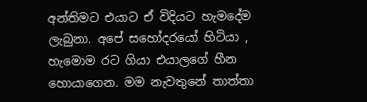අන්තිමට එයාට ඒ විදියට හැමදේම ලැබුනා. අපේ සහෝදරයෝ හිටියා , හැමොම රට ගියා එයාලගේ හීන හොයාගෙන. මම නැවතුනේ තාත්තා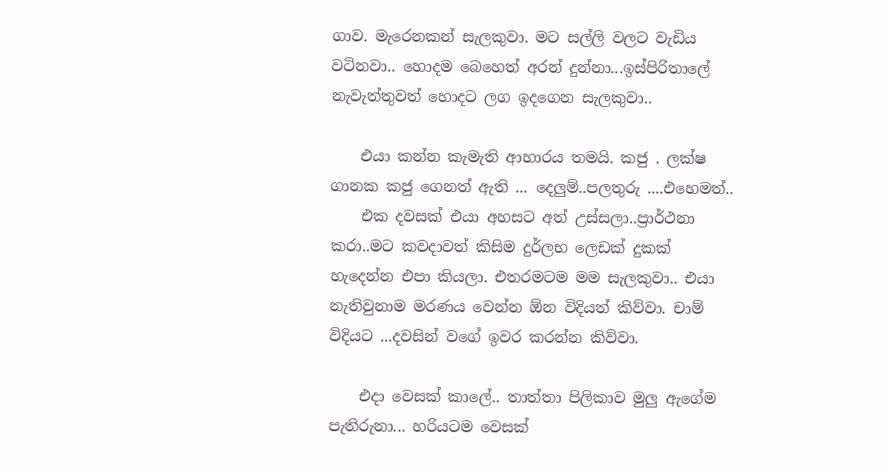ගාව. මැරෙනකන් සැලකුවා. මට සල්ලි වලට වැඩිය වටිනවා.. හොදම බෙහෙත් අරන් දුන්නා...ඉස්පිරිතාලේ නැවැත්තුවත් හොදට ලග ඉදගෙන සැලකුවා..

    එයා කන්න කැමැති ආහාරය තමයි. කජු . ලක්ෂ ගානක කජු ගෙනත් ඇති ... දෙලුම්..පලතුරු ....එහෙමත්..
    එක දවසක් එයා අහසට අත් උස්සලා..ප්‍රාර්ථනා කරා..මට කවදාවත් කිසිම දුර්ලභ ලෙඩක් දුකක් හැදෙන්න එපා කියලා. එතරමටම මම සැලකුවා.. එයා නැතිවුනාම මරණය වෙන්න ඕන විදියත් කිව්වා. චාම් විදියට ...දවසින් වගේ ඉවර කරන්න කිව්වා.

    එදා වෙසක් කාලේ.. තාත්තා පිලිකාව මුලු ඇගේම පැතිරුනා... හරියටම වෙසක්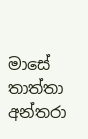මාසේ තාත්තා අන්තරා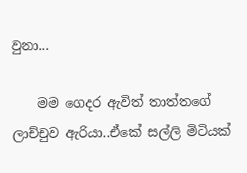වුනා...

    මම ගෙදර ඇවිත් තාත්තගේ ලාච්චුව ඇරියා..ඒකේ සල්ලි මිටියක්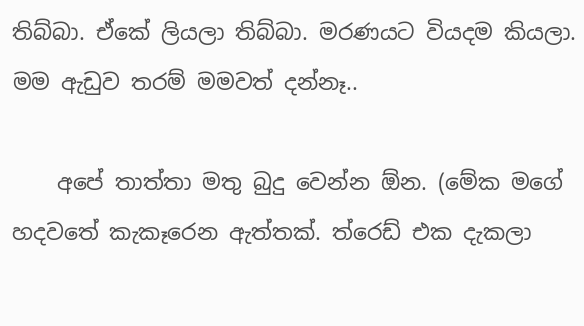තිබ්බා. ඒකේ ලියලා තිබ්බා. මරණයට වියදම කියලා. මම ඇඩුව තරම් මමවත් දන්නෑ..

    අපේ තාත්තා මතු බුදු වෙන්න ඕන. (මේක මගේ හදවතේ කැකෑරෙන ඇත්තක්. ත්රෙඩ් එක දැකලා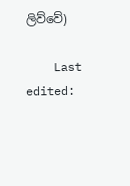ලිව්වේ)

    Last edited: